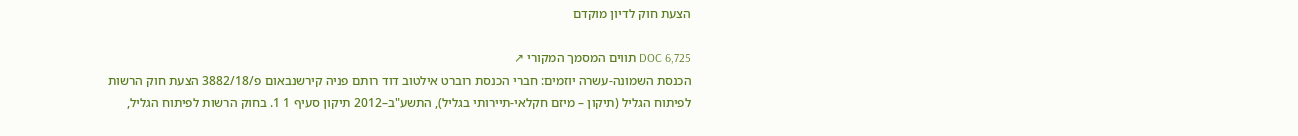הצעת חוק לדיון מוקדם

DOC 6,725 תווים המסמך המקורי ↗
הכנסת השמונה-עשרה יוזמים: חברי הכנסת רוברט אילטוב דוד רותם פניה קירשנבאום פ/3882/18 הצעת חוק הרשות לפיתוח הגליל (תיקון – מיזם חקלאי-תיירותי בגליל), התשע"ב–2012 תיקון סעיף 1 1. בחוק הרשות לפיתוח הגליל,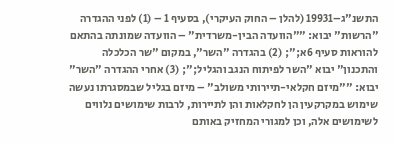התשנ"ג–19931 (להלן – החוק העיקרי), בסעיף 1 – (1) לפני ההגדרה "הרשות" יבוא: ""הוועדה הבין-משרדית" – הוועדה שמונתה בהתאם להוראות סעיף 6א;"; (2) בהגדרה "השר", במקום "שר הכלכלה והתכנון" יבוא "השר לפיתוח הנגב והגליל;"; (3) אחרי ההגדרה "השר" יבוא: ""מיזם חקלאי-תיירותי משולב" – מיזם בגליל שבמסגרתו נעשה שימוש במקרקעין הן לחקלאות והן לתיירות, לרבות שימושים נלווים לשימושים אלה, וכן למגורי המחזיק באותם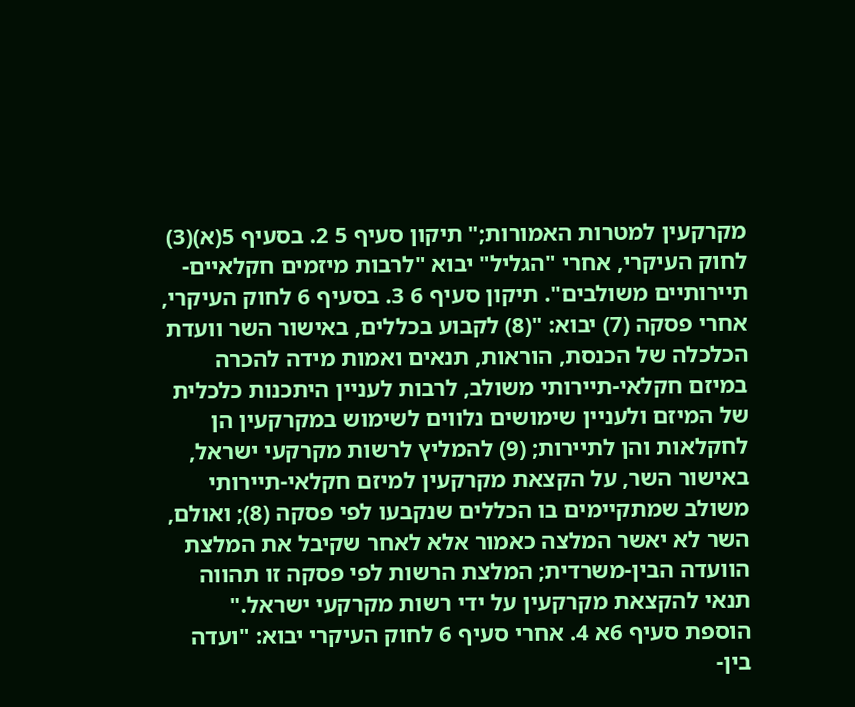מקרקעין למטרות האמורות;" תיקון סעיף 5 2. בסעיף 5(א)(3) לחוק העיקרי, אחרי "הגליל" יבוא "לרבות מיזמים חקלאיים-תיירותיים משולבים". תיקון סעיף 6 3. בסעיף 6 לחוק העיקרי, אחרי פסקה (7) יבוא: "(8) לקבוע בכללים, באישור השר וועדת הכלכלה של הכנסת, הוראות, תנאים ואמות מידה להכרה במיזם חקלאי-תיירותי משולב, לרבות לעניין היתכנות כלכלית של המיזם ולעניין שימושים נלווים לשימוש במקרקעין הן לחקלאות והן לתיירות; (9) להמליץ לרשות מקרקעי ישראל, באישור השר, על הקצאת מקרקעין למיזם חקלאי-תיירותי משולב שמתקיימים בו הכללים שנקבעו לפי פסקה (8); ואולם, השר לא יאשר המלצה כאמור אלא לאחר שקיבל את המלצת הוועדה הבין-משרדית; המלצת הרשות לפי פסקה זו תהווה תנאי להקצאת מקרקעין על ידי רשות מקרקעי ישראל." הוספת סעיף 6א 4. אחרי סעיף 6 לחוק העיקרי יבוא: "ועדה בין-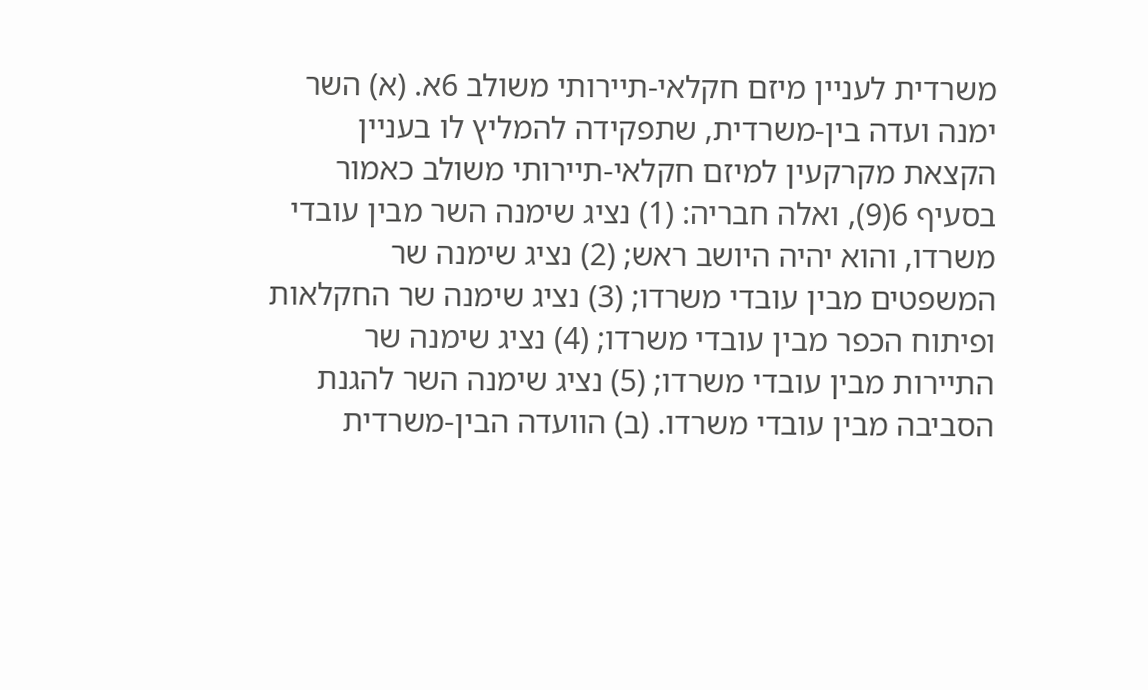משרדית לעניין מיזם חקלאי-תיירותי משולב 6א. (א) השר ימנה ועדה בין-משרדית, שתפקידה להמליץ לו בעניין הקצאת מקרקעין למיזם חקלאי-תיירותי משולב כאמור בסעיף 6(9), ואלה חבריה: (1) נציג שימנה השר מבין עובדי משרדו, והוא יהיה היושב ראש; (2) נציג שימנה שר המשפטים מבין עובדי משרדו; (3) נציג שימנה שר החקלאות ופיתוח הכפר מבין עובדי משרדו; (4) נציג שימנה שר התיירות מבין עובדי משרדו; (5) נציג שימנה השר להגנת הסביבה מבין עובדי משרדו. (ב) הוועדה הבין-משרדית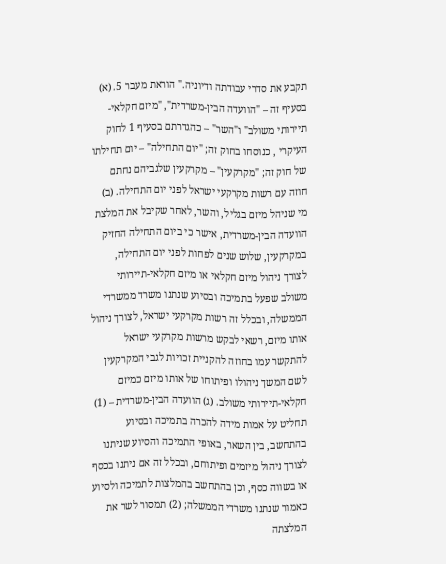תקבע את סדרי עבודתה ודיוניה." הוראת מעבר 5. (א) בסעיף זה – "הוועדה הבין-משרדית", "מיזם חקלאי-תיירותי משולב" ו"השר" – כהגדרתם בסעיף 1 לחוק העיקרי , כנוסחו בחוק זה; "יום התחילה" – יום תחילתו של חוק זה; "מקרקעין" – מקרקעין שלגביהם נחתם חוזה עם רשות מקרקעי ישראל לפני יום התחילה. (ב) מי שניהל מיזם בגליל, והשר, לאחר שקיבל את המלצת הוועדה הבין-משרדית, אישר כי ביום התחילה החזיק במקרקעין, שלוש שנים לפחות לפני יום התחילה, לצורך ניהול מיזם חקלאי או מיזם חקלאי-תיירותי משולב שפעל בתמיכה ובסיוע שנתנו משרד ממשרדי הממשלה, ובכלל זה רשות מקרקעי ישראל, לצורך ניהול אותו מיזם, רשאי לבקש מרשות מקרקעי ישראל להתקשר עמו בחוזה להקניית זכויות לגבי המקרקעין לשם המשך ניהולו ופיתוחו של אותו מיזם כמיזם חקלאי-תיירותי משולב. (ג) הוועדה הבין-משרדית – (1) תחליט על אמות מידה להכרה בתמיכה ובסיוע בהתחשב, בין השאר, באופי התמיכה והסיוע שניתנו לצורך ניהול מיזמים ופיתוחם, ובכלל זה אם ניתנו בכסף או בשווה כסף, וכן בהתחשב בהמלצות לתמיכה ולסיוע כאמור שנתנו משרדי הממשלה; (2) תמסור לשר את המלצתה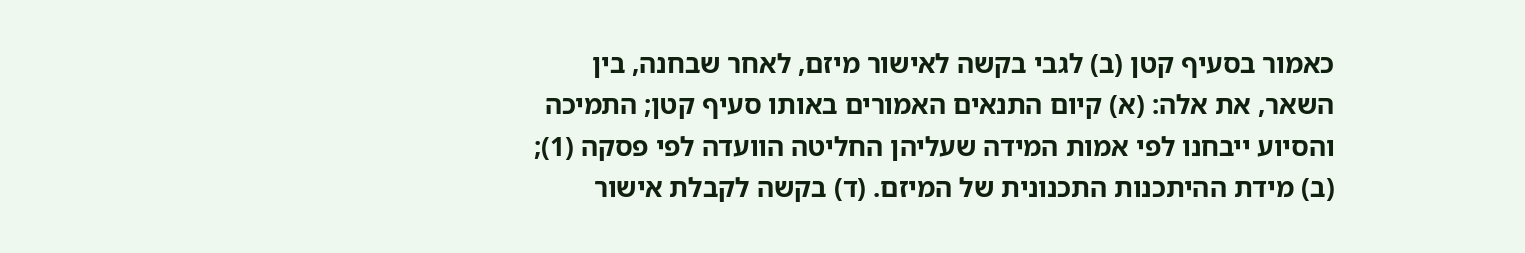כאמור בסעיף קטן (ב) לגבי בקשה לאישור מיזם, לאחר שבחנה, בין השאר, את אלה: (א) קיום התנאים האמורים באותו סעיף קטן; התמיכה והסיוע ייבחנו לפי אמות המידה שעליהן החליטה הוועדה לפי פסקה (1); (ב) מידת ההיתכנות התכנונית של המיזם. (ד) בקשה לקבלת אישור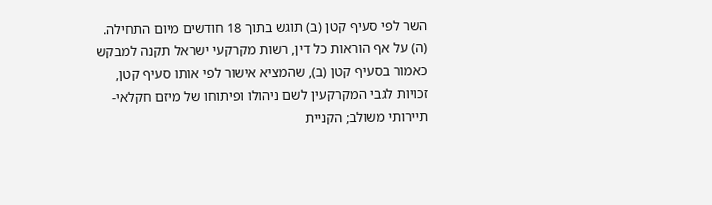השר לפי סעיף קטן (ב) תוגש בתוך 18 חודשים מיום התחילה. (ה) על אף הוראות כל דין, רשות מקרקעי ישראל תקנה למבקש כאמור בסעיף קטן (ב), שהמציא אישור לפי אותו סעיף קטן, זכויות לגבי המקרקעין לשם ניהולו ופיתוחו של מיזם חקלאי-תיירותי משולב; הקניית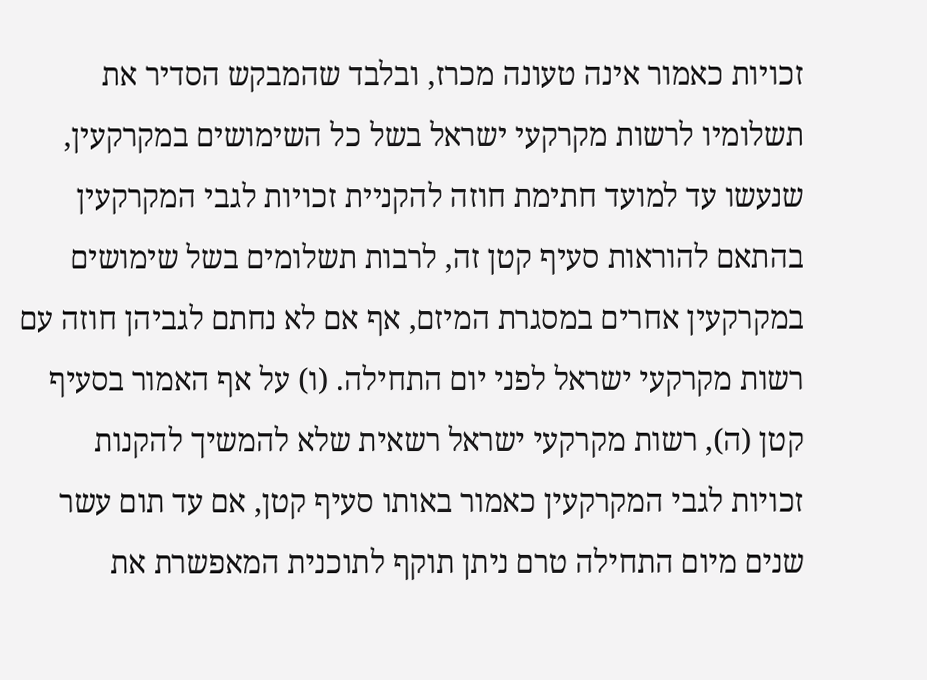זכויות כאמור אינה טעונה מכרז, ובלבד שהמבקש הסדיר את תשלומיו לרשות מקרקעי ישראל בשל כל השימושים במקרקעין, שנעשו עד למועד חתימת חוזה להקניית זכויות לגבי המקרקעין בהתאם להוראות סעיף קטן זה, לרבות תשלומים בשל שימושים במקרקעין אחרים במסגרת המיזם, אף אם לא נחתם לגביהן חוזה עם רשות מקרקעי ישראל לפני יום התחילה. (ו) על אף האמור בסעיף קטן (ה), רשות מקרקעי ישראל רשאית שלא להמשיך להקנות זכויות לגבי המקרקעין כאמור באותו סעיף קטן, אם עד תום עשר שנים מיום התחילה טרם ניתן תוקף לתוכנית המאפשרת את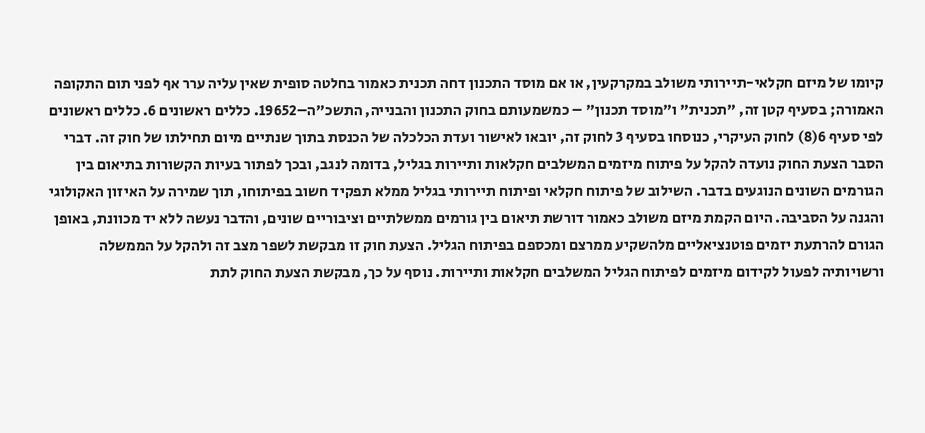קיומו של מיזם חקלאי-תיירותי משולב במקרקעין, או אם מוסד התכנון דחה תכנית כאמור בחלטה סופית שאין עליה ערר אף לפני תום התקופה האמורה; בסעיף קטן זה, "תכנית" ו"מוסד תכנון" – כמשמעותם בחוק התכנון והבנייה, התשכ"ה–19652. כללים ראשונים 6. כללים ראשונים לפי סעיף 6(8) לחוק העיקרי, כנוסחו בסעיף 3 לחוק זה, יובאו לאישור ועדת הכלכלה של הכנסת בתוך שנתיים מיום תחילתו של חוק זה. דברי הסבר הצעת החוק נועדה להקל על פיתוח מיזמים המשלבים חקלאות ותיירות בגליל, בדומה לנגב, ובכך לפתור בעיות הקשורות בתיאום בין הגורמים השונים הנוגעים בדבר. השילוב של פיתוח חקלאי ופיתוח תיירותי בגליל ממלא תפקיד חשוב בפיתוחו, תוך שמירה על האיזון האקולוגי והגנה על הסביבה. היום הקמת מיזם משולב כאמור דורשת תיאום בין גורמים ממשלתיים וציבוריים שונים, והדבר נעשה ללא יד מכוונת, באופן הגורם להרתעת יזמים פוטנציאליים מלהשקיע ממרצם ומכספם בפיתוח הגליל. הצעת חוק זו מבקשת לשפר מצב זה ולהקל על הממשלה ורשויותיה לפעול לקידום מיזמים לפיתוח הגליל המשלבים חקלאות ותיירות. נוסף על כך, מבקשת הצעת החוק לתת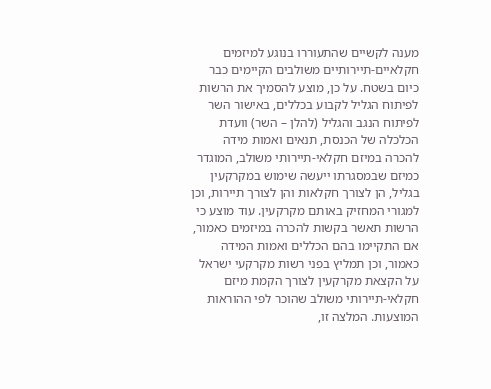מענה לקשיים שהתעוררו בנוגע למיזמים חקלאיים-תיירותיים משולבים הקיימים כבר כיום בשטח. על כן, מוצע להסמיך את הרשות לפיתוח הגליל לקבוע בכללים, באישור השר לפיתוח הנגב והגליל (להלן – השר) וועדת הכלכלה של הכנסת, תנאים ואמות מידה להכרה במיזם חקלאי-תיירותי משולב, המוגדר כמיזם שבמסגרתו ייעשה שימוש במקרקעין בגליל, הן לצורך חקלאות והן לצורך תיירות, וכן למגורי המחזיק באותם מקרקעין. עוד מוצע כי הרשות תאשר בקשות להכרה במיזמים כאמור, אם התקיימו בהם הכללים ואמות המידה כאמור, וכן תמליץ בפני רשות מקרקעי ישראל על הקצאת מקרקעין לצורך הקמת מיזם חקלאי-תיירותי משולב שהוכר לפי ההוראות המוצעות. המלצה זו,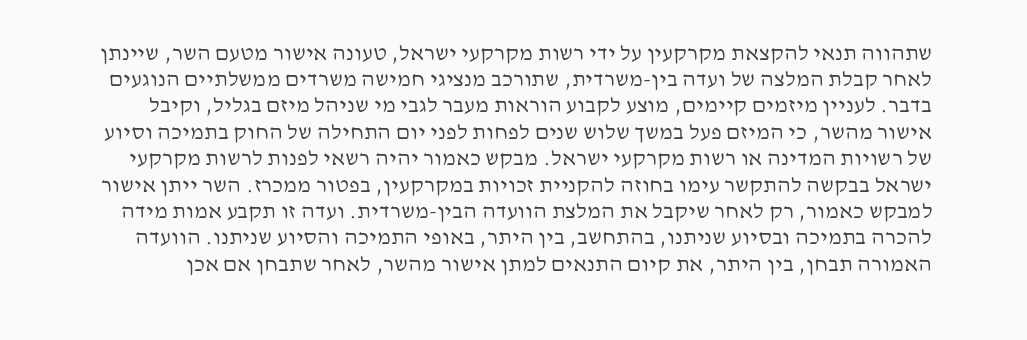שתהווה תנאי להקצאת מקרקעין על ידי רשות מקרקעי ישראל, טעונה אישור מטעם השר, שיינתן לאחר קבלת המלצה של ועדה בין-משרדית, שתורכב מנציגי חמישה משרדים ממשלתיים הנוגעים בדבר. לעניין מיזמים קיימים, מוצע לקבוע הוראות מעבר לגבי מי שניהל מיזם בגליל, וקיבל אישור מהשר, כי המיזם פעל במשך שלוש שנים לפחות לפני יום התחילה של החוק בתמיכה וסיוע של רשויות המדינה או רשות מקרקעי ישראל. מבקש כאמור יהיה רשאי לפנות לרשות מקרקעי ישראל בבקשה להתקשר עימו בחוזה להקניית זכויות במקרקעין, בפטור ממכרז. השר ייתן אישור למבקש כאמור, רק לאחר שיקבל את המלצת הוועדה הבין-משרדית. ועדה זו תקבע אמות מידה להכרה בתמיכה ובסיוע שניתנו, בהתחשב, בין היתר, באופי התמיכה והסיוע שניתנו. הוועדה האמורה תבחן, בין היתר, את קיום התנאים למתן אישור מהשר, לאחר שתבחן אם אכן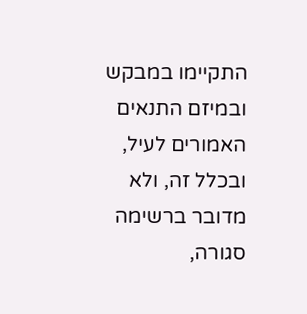התקיימו במבקש ובמיזם התנאים האמורים לעיל, ובכלל זה, ולא מדובר ברשימה סגורה,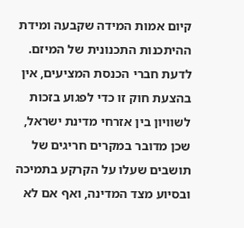קיום אמות המידה שקבעה ומידת ההיתכנות התכנונית של המיזם. לדעת חברי הכנסת המציעים, אין בהצעת חוק זו כדי לפגוע בזכות לשוויון בין אזרחי מדינת ישראל, שכן מדובר במקרים חריגים של תושבים שעלו על הקרקע בתמיכה ובסיוע מצד המדינה, ואף אם לא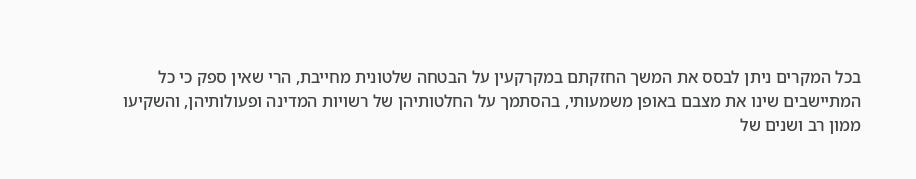בכל המקרים ניתן לבסס את המשך החזקתם במקרקעין על הבטחה שלטונית מחייבת, הרי שאין ספק כי כל המתיישבים שינו את מצבם באופן משמעותי, בהסתמך על החלטותיהן של רשויות המדינה ופעולותיהן, והשקיעו ממון רב ושנים של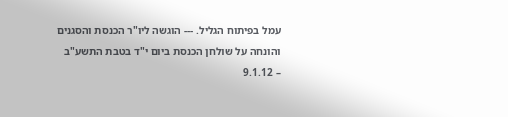עמל בפיתוח הגליל. --- הוגשה ליו"ר הכנסת והסגנים והונחה על שולחן הכנסת ביום י"ד בטבת התשע"ב – 9.1.12